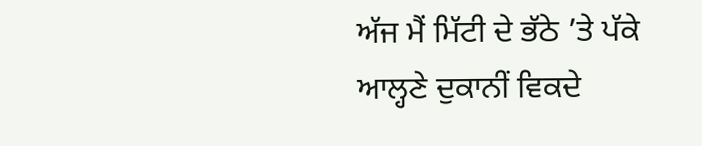ਅੱਜ ਮੈਂ ਮਿੱਟੀ ਦੇ ਭੱਠੇ ’ਤੇ ਪੱਕੇ
ਆਲ੍ਹਣੇ ਦੁਕਾਨੀਂ ਵਿਕਦੇ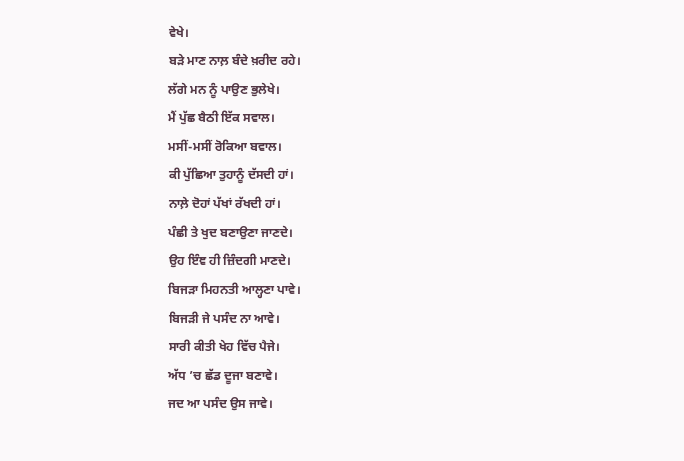ਵੇਖੇ।
ਬੜੇ ਮਾਣ ਨਾਲ਼ ਬੰਦੇ ਖ਼ਰੀਦ ਰਹੇ।
ਲੱਗੇ ਮਨ ਨੂੰ ਪਾਉਣ ਭੁਲੇਖੇ।
ਮੈਂ ਪੁੱਛ ਬੈਠੀ ਇੱਕ ਸਵਾਲ।
ਮਸੀਂ-ਮਸੀਂ ਰੋਕਿਆ ਬਵਾਲ।
ਕੀ ਪੁੱਛਿਆ ਤੁਹਾਨੂੰ ਦੱਸਦੀ ਹਾਂ।
ਨਾਲ਼ੇ ਦੋਹਾਂ ਪੱਖਾਂ ਰੱਖਦੀ ਹਾਂ।
ਪੰਛੀ ਤੇ ਖੁਦ ਬਣਾਉਣਾ ਜਾਣਦੇ।
ਉਹ ਇੰਞ ਹੀ ਜ਼ਿੰਦਗੀ ਮਾਣਦੇ।
ਬਿਜੜਾ ਮਿਹਨਤੀ ਆਲ੍ਹਣਾ ਪਾਵੇ।
ਬਿਜੜੀ ਜੇ ਪਸੰਦ ਨਾ ਆਵੇ।
ਸਾਰੀ ਕੀਤੀ ਖੇਹ ਵਿੱਚ ਪੈਜੇ।
ਅੱਧ ’ਚ ਛੱਡ ਦੂਜਾ ਬਣਾਵੇ।
ਜਦ ਆ ਪਸੰਦ ਉਸ ਜਾਵੇ।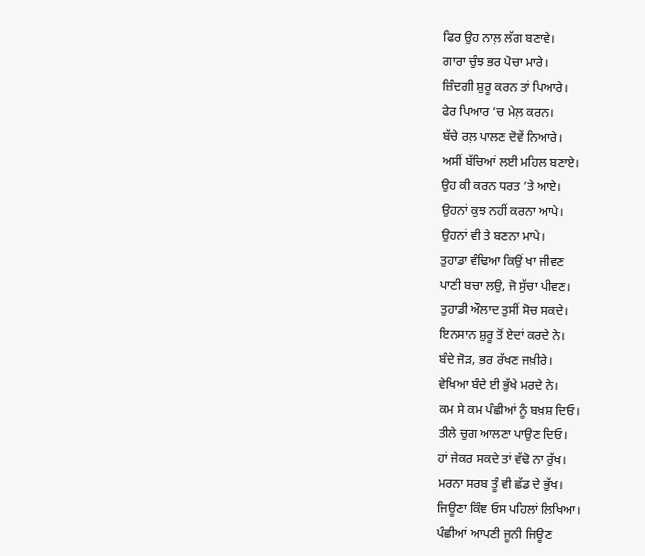ਫਿਰ ਉਹ ਨਾਲ਼ ਲੱਗ ਬਣਾਵੇ।
ਗਾਰਾ ਚੁੰਝ ਭਰ ਪੋਚਾ ਮਾਰੇ।
ਜ਼ਿੰਦਗੀ ਸ਼ੁਰੂ ਕਰਨ ਤਾਂ ਪਿਆਰੇ।
ਫੇਰ ਪਿਆਰ ’ਚ ਮੇਲ਼ ਕਰਨ।
ਬੱਚੇ ਰਲ਼ ਪਾਲਣ ਦੋਵੇਂ ਨਿਆਰੇ।
ਅਸੀਂ ਬੱਚਿਆਂ ਲਈ ਮਹਿਲ ਬਣਾਏ।
ਉਹ ਕੀ ਕਰਨ ਧਰਤ ’ਤੇ ਆਏ।
ਉਹਨਾਂ ਕੁਝ ਨਹੀਂ ਕਰਨਾ ਆਪੇ।
ਉਹਨਾਂ ਵੀ ਤੇ ਬਣਨਾ ਮਾਪੇ।
ਤੁਹਾਡਾ ਵੰਢਿਆ ਕਿਉਂ ਖਾ ਜੀਵਣ
ਪਾਣੀ ਬਚਾ ਲਉ, ਜੋ ਸੁੱਚਾ ਪੀਵਣ।
ਤੁਹਾਡੀ ਔਲਾਦ ਤੁਸੀਂ ਸੋਚ ਸਕਦੇ।
ਇਨਸਾਨ ਸ਼ੁਰੂ ਤੋਂ ਏਦਾਂ ਕਰਦੇ ਨੇ।
ਬੰਦੇ ਜੋੜ, ਭਰ ਰੱਖਣ ਜਖ਼ੀਰੇ।
ਵੇਖਿਆ ਬੰਦੇ ਈ ਭੁੱਖੇ ਮਰਦੇ ਨੇ।
ਕਮ ਸੇ ਕਮ ਪੰਛੀਆਂ ਨੂੰ ਬਖ਼ਸ਼ ਦਿਓ।
ਤੀਲੇ ਚੁਗ ਆਲਣਾ ਪਾਉਣ ਦਿਓ।
ਹਾਂ ਜੇਕਰ ਸਕਦੇ ਤਾਂ ਵੱਢੋ ਨਾ ਰੁੱਖ।
ਮਰਨਾ ਸਰਬ ਤੂੰ ਵੀ ਛੱਡ ਦੇ ਭੁੱਖ।
ਜਿਊਣਾ ਕਿੰਞ ਓਸ ਪਹਿਲਾਂ ਲਿਖਿਆ।
ਪੰਛੀਆਂ ਆਪਣੀ ਜੂਨੀ ਜਿਊਣ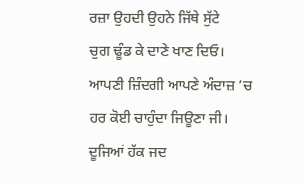ਰਜ਼ਾ ਉਹਦੀ ਉਹਨੇ ਜਿੱਥੇ ਸੁੱਟੇ
ਚੁਗ ਢੂੰਡ ਕੇ ਦਾਣੇ ਖਾਣ ਦਿਓ।
ਆਪਣੀ ਜ਼ਿੰਦਗੀ ਆਪਣੇ ਅੰਦਾਜ਼ ’ਚ
ਹਰ ਕੋਈ ਚਾਹੁੰਦਾ ਜਿਊਣਾ ਜੀ।
ਦੂਜਿਆਂ ਹੱਕ ਜਦ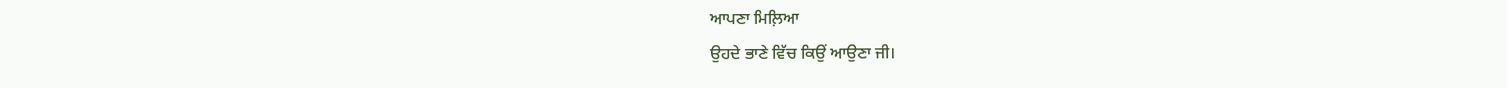ਆਪਣਾ ਮਿਲ਼ਿਆ
ਉਹਦੇ ਭਾਣੇ ਵਿੱਚ ਕਿਉਂ ਆਉਣਾ ਜੀ।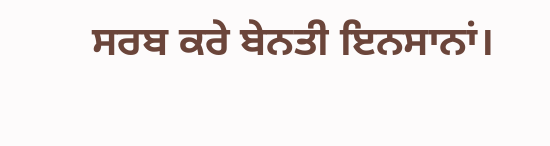ਸਰਬ ਕਰੇ ਬੇਨਤੀ ਇਨਸਾਨਾਂ।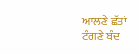ਆਲਣੇ ਛੱਤਾਂ ਟੰਗਣੇ ਬੰਦ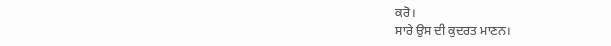ਕਰੋ।
ਸਾਰੇ ਉਸ ਦੀ ਕੁਦਰਤ ਮਾਣਨ।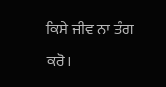ਕਿਸੇ ਜੀਵ ਨਾ ਤੰਗ ਕਰੋ।